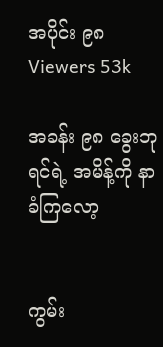အပိုင်း ၉၈
Viewers 53k

အခန်း ၉၈ ခွေးဘုရင်ရဲ့ အမိန့်ကို နာခံကြလော့


ကွမ်း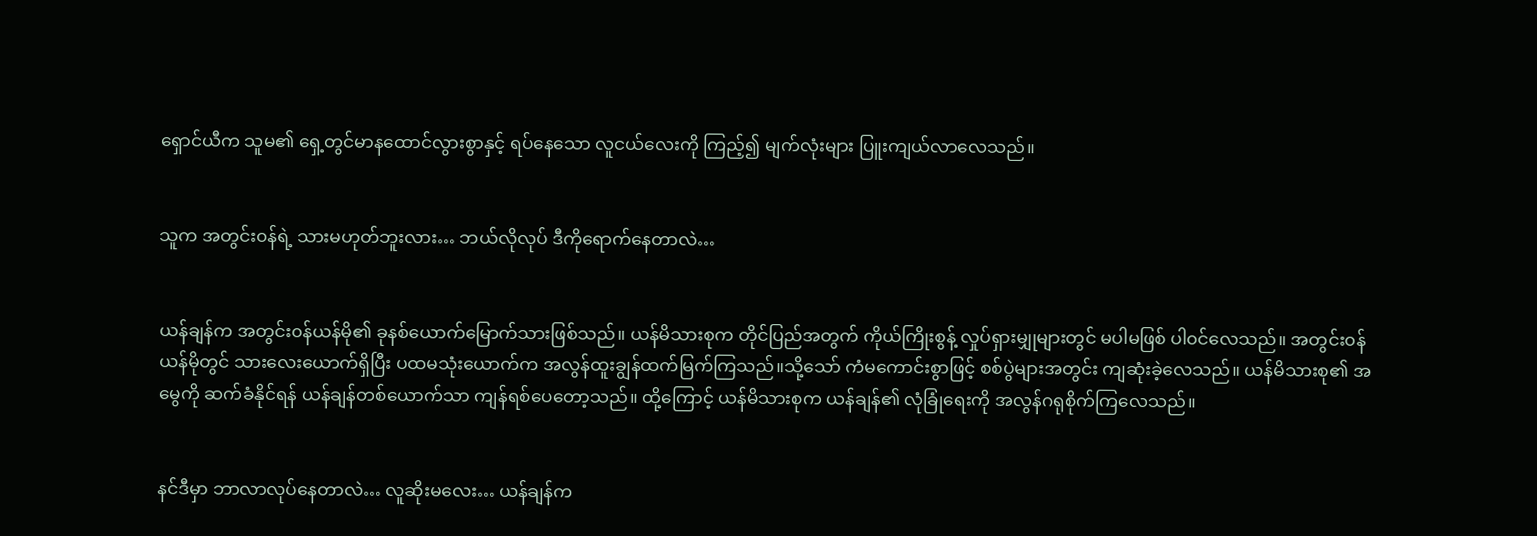ရှောင်ယီက သူမ၏ ရှေ့တွင်မာနထောင်လွားစွာနှင့် ရပ်နေသော လူငယ်လေးကို ကြည့်၍ မျက်လုံးများ ပြူးကျယ်လာလေသည်။


သူက အတွင်း၀န်ရဲ့ သားမဟုတ်ဘူးလား… ဘယ်လိုလုပ် ဒီကိုရောက်နေတာလဲ…


ယန်ချန်က အတွင်း၀န်ယန်မို၏ ခုနစ်ယောက်မြောက်သားဖြစ်သည်။ ယန်မိသားစုက တိုင်ပြည်အတွက် ကိုယ်ကြိုးစွန့် လှုပ်ရှားမျှုများတွင် မပါမဖြစ် ပါ၀င်လေသည်။ အတွင်း၀န် ယန်မိုတွင် သားလေးယောက်ရှိပြီး ပထမသုံးယောက်က အလွန်ထူးချွန်ထက်မြက်ကြသည်။သို့သော် ကံမကောင်းစွာဖြင့် စစ်ပွဲများအတွင်း ကျဆုံးခဲ့လေသည်။ ယန်မိသားစု၏ အမွေကို ဆက်ခံနိုင်ရန် ယန်ချန်တစ်ယောက်သာ ကျန်ရစ်ပေတော့သည်။ ထို့ကြောင့် ယန်မိသားစုက ယန်ချန်၏ လုံခြုံရေးကို အလွန်ဂရုစိုက်ကြလေသည်။


နင်ဒီမှာ ဘာလာလုပ်နေတာလဲ… လူဆိုးမလေး… ယန်ချန်က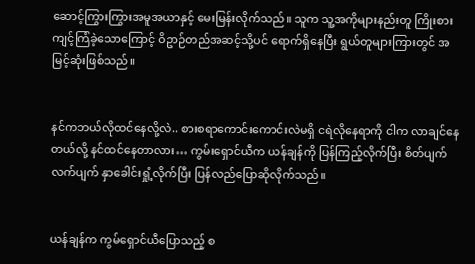ဆောင့်ကြွားကြွားအမူအယာနှင့် မေးမြန်းလိုက်သည်။ သူက သူ့အကိုများနည်းတူ ကြိုးစားကျင့်ကြံခဲ့သောကြောင့် ဝိဥာဉ်တည်အဆင့်သို့ပင် ရောက်ရှိနေပြီး ရွယ်တူများကြားတွင် အမြင့်ဆုံးဖြစ်သည်။


နင်ကဘယ်လိုထင်နေလို့လဲ.. စားစရာကောင်းကောင်းလဲမရှိ ငရဲလိုနေရာကို ငါက လာချင်နေတယ်လို့ နင်ထင်နေတာလား… ကွမ်းရှောင်ယီက ယန်ချန်ကို ပြန်ကြည့်လိုက်ပြီး စိတ်ပျက်လက်ပျက် နှာခေါင်းရှုံ့လိုက်ပြီး ပြန်လည်ပြောဆိုလိုက်သည်။


ယန်ချန်က ကွမ်ရှောင်ယီပြောသည့် စ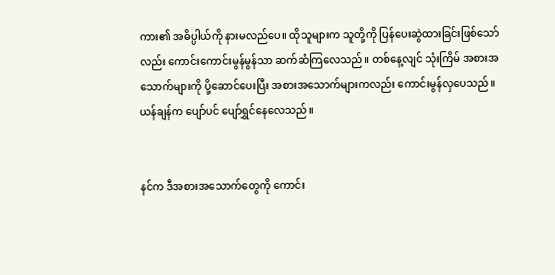ကား၏ အဓိပ္ပါယ်ကို နားမလည်ပေ။ ထိုသူများက သူတို့ကို ပြန်ပေးဆွဲထားခြင်းဖြစ်သော်လည်း ကောင်းကောင်းမွန်မွန်သာ ဆက်ဆံကြလေသည်။ တစ်နေ့လျင် သုံးကြိမ် အစားအသောက်များကို ပို့ဆောင်ပေးပြီး အစားအသောက်များကလည်း ကောင်းမွန်လှပေသည်။ ယန်ချန်က ပျော်ပင် ပျော်ရွှင်နေလေသည်။


နင်က ဒီအစားအသောက်တွေကို ကောင်း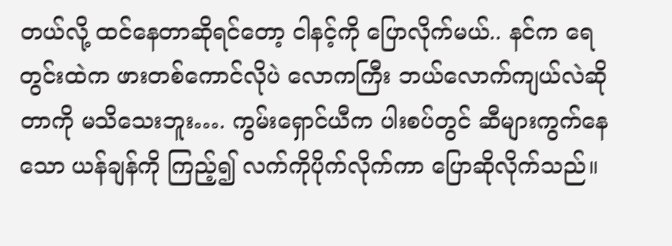တယ်လို့ ထင်နေတာဆိုရင်တော့ ငါနင့်ကို ပြောလိုက်မယ်.. နင်က ရေတွင်းထဲက ဖားတစ်ကောင်လိုပဲ လောကကြီး ဘယ်လောက်ကျယ်လဲဆိုတာကို မသိသေးဘူး…. ကွမ်းရှောင်ယီက ပါးစပ်တွင် ဆီများကွက်နေသော ယန်ချန်ကို ကြည့်၍ လက်ကိုပိုက်လိုက်ကာ ပြောဆိုလိုက်သည်။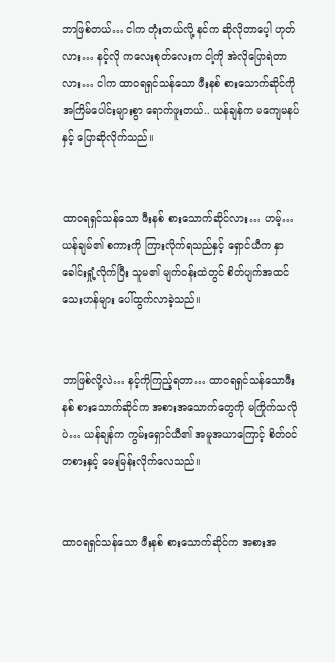ဘာဖြစ်တယ်… ငါက တုံးတယ်လို့ နင်က ဆိုလိုတာပေ့ါ ဟုတ်လား… နင့်လို ကလေးစုတ်လေးက ငါ့ကို အဲလိုပြောရဲတာလား… ငါက ထာ၀ရရှင်သန်သော ဖီးနစ် စားသောက်ဆိုင်ကို အကြိမ်ပေါင်းများစွာ ရောက်ဖူးတယ်.. ယန်ချန်က မကျေမနပ်နှင့် ပြောဆိုလိုက်သည်။


ထာ၀ရရှင်သန်သော ဖီးနစ် စားသောက်ဆိုင်လား… ဟမ့်… ယန်ချမ်၏ စကားကို ကြားလိုက်ရသည်နှင့် ရှောင်ယီက နှာခေါင်းရှုံ့လိုက်ပြီး သူမ၏ မျက်၀န်းထဲတွင် စိတ်ပျက်အထင်သေးဟန်များ ပေါ်ထွက်လာခဲ့သည်။


ဘာဖြစ်လို့လဲ… နင့်ကိုကြည့်ရတာ… ထာ၀ရရှင်သန်သောဖီးနစ် စားသောက်ဆိုင်က အစားအသောက်တွေကို မကြိုက်သလိုပဲ… ယန်ချန်က ကွမ်းရှောင်ယီ၏ အမူအယာကြောင့် စိတ်၀င်တစားနှင့် မေးမြန်းလိုက်လေသည်။


ထာ၀ရရှင်သန်သော ဖီးနစ် စားသောက်ဆိုင်က အစားအ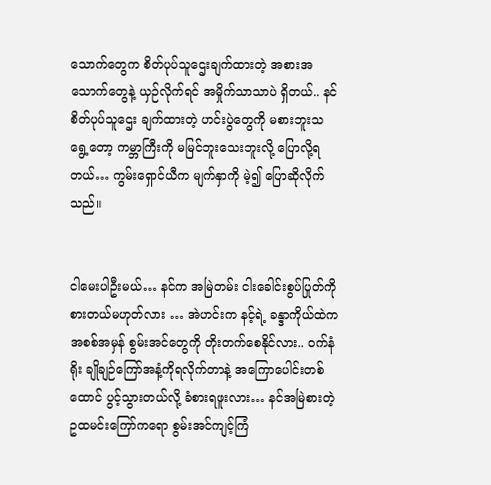သောက်တွေက စိတ်ပုပ်သူဌေးချက်ထားတဲ့ အစားအသောက်တွေနဲ့ ယှဉ်လိုက်ရင် အမှိုက်သာသာပဲ ရှိတယ်.. နင် စိတ်ပုပ်သူဌေး ချက်ထားတဲ့ ဟင်းပွဲတွေကို မစားဘူးသရွေ့တော့ ကမ္ဘာကြီးကို မမြင်ဘူးသေးဘူးလို့ ပြောလို့ရတယ်… ကွမ်းရှောင်ယီက မျက်နှာကို မဲ့၍ ပြောဆိုလိုက်သည်။


ငါမေးပါဦးမယ်… နင်က အမြဲတမ်း ငါးခေါင်းစွပ်ပြုတ်ကို စားတယ်မဟုတ်လား … အဲဟင်းက နင့်ရဲ့ ခန္ဒာကိုယ်ထဲက အစစ်အမှန် စွမ်းအင်တွေကို တိုးတက်စေနိုင်လား.. ၀က်နံရိုး ချိုချဉ်ကြော်အနံ့ကိုရလိုက်တာနဲ့ အကြောပေါင်းတစ်ထောင် ပွင့်သွားတယ်လို့ ခံစားရဖူးလား… နင်အမြဲစားတဲ့ ဥထမင်းကြော်ကရော စွမ်းအင်ကျင့်ကြံ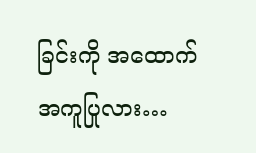ခြင်းကို အထောက်အကူပြုလား…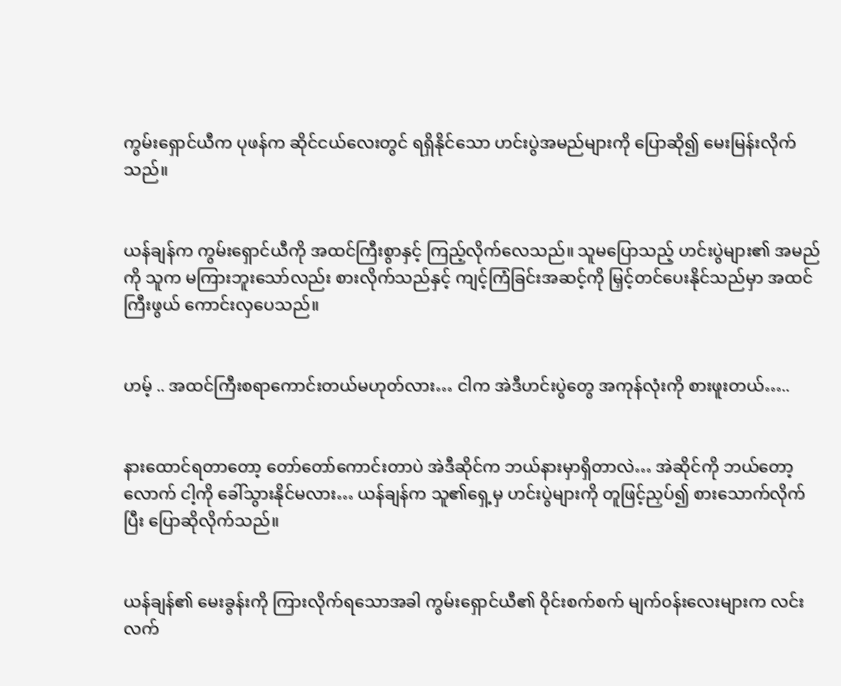ကွမ်းရှောင်ယီက ပုဖန်က ဆိုင်ငယ်လေးတွင် ရရှိနိုင်သော ဟင်းပွဲအမည်များကို ပြောဆို၍ မေးမြန်းလိုက်သည်။


ယန်ချန်က ကွမ်းရှောင်ယီကို အထင်ကြီးစွာနှင့် ကြည့်လိုက်လေသည်။ သူမပြောသည့် ဟင်းပွဲများ၏ အမည်ကို သူက မကြားဘူးသော်လည်း စားလိုက်သည်နှင့် ကျင့်ကြံခြင်းအဆင့်ကို မြှင့်တင်ပေးနိုင်သည်မှာ အထင်ကြီးဖွယ် ကောင်းလှပေသည်။


ဟမ့် .. အထင်ကြီးစရာကောင်းတယ်မဟုတ်လား… ငါက အဲဒီဟင်းပွဲတွေ အကုန်လုံးကို စားဖူးတယ်…..


နားထောင်ရတာတော့ တော်တော်ကောင်းတာပဲ အဲဒီဆိုင်က ဘယ်နားမှာရှိတာလဲ… အဲဆိုင်ကို ဘယ်တော့လောက် ငါ့ကို ခေါ်သွားနိုင်မလား… ယန်ချန်က သူ၏ရှေ့မှ ဟင်းပွဲများကို တူဖြင့်ညှပ်၍ စားသောက်လိုက်ပြီး ပြောဆိုလိုက်သည်။


ယန်ချန်၏ မေးခွန်းကို ကြားလိုက်ရသောအခါ ကွမ်းရှောင်ယီ၏ ဝိုင်းစက်စက် မျက်၀န်းလေးများက လင်းလက်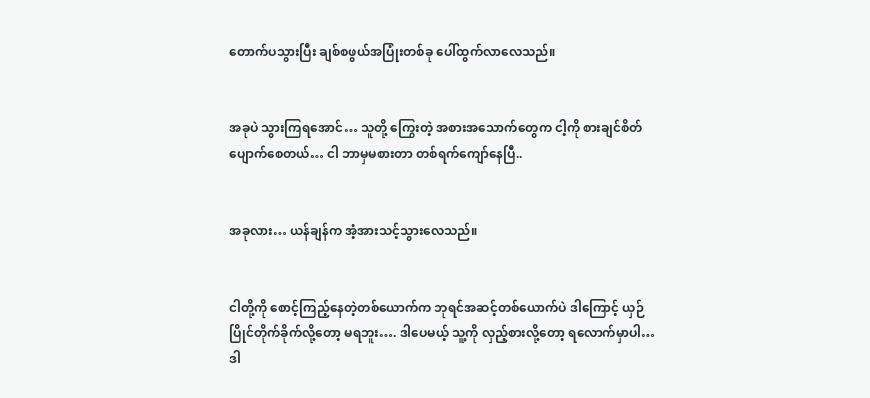တောက်ပသွားပြီး ချစ်စဖွယ်အပြုံးတစ်ခု ပေါ်ထွက်လာလေသည်။


အခုပဲ သွားကြရအောင်… သူတို့ ကြွေးတဲ့ အစားအသောက်တွေက ငါ့ကို စားချင်စိတ် ပျောက်စေတယ်… ငါ ဘာမှမစားတာ တစ်ရက်ကျော်နေပြီ..


အခုလား… ယန်ချန်က အံ့အားသင့်သွားလေသည်။


ငါတို့ကို စောင့်ကြည့်နေတဲ့တစ်ယောက်က ဘုရင်အဆင့်တစ်ယောက်ပဲ ဒါကြောင့် ယှဉ်ပြိုင်တိုက်ခိုက်လို့တော့ မရဘူး…. ဒါပေမယ့် သူ့ကို လှည့်စားလို့တော့ ရလောက်မှာပါ… ဒါ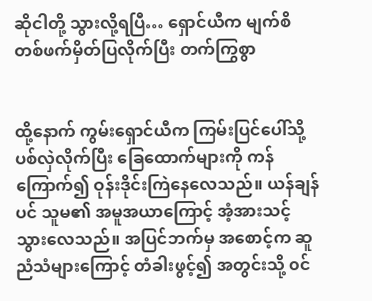ဆိုငါတို့ သွားလို့ရပြီ… ရှောင်ယီက မျက်စိတစ်ဖက်မှိတ်ပြလိုက်ပြီး တက်ကြွစွာ


ထို့နောက် ကွမ်းရှောင်ယီက ကြမ်းပြင်ပေါ်သို့ ပစ်လှဲလိုက်ပြီး ခြေထောက်များကို ကန်ကြောက်၍ ဝုန်းဒိုင်းကြဲနေလေသည်။ ယန်ချန်ပင် သူမ၏ အမူအယာကြောင့် အံ့အားသင့်သွားလေသည်။ အပြင်ဘက်မှ အစောင့်က ဆူညံသံများကြောင့် တံခါးဖွင့်၍ အတွင်းသို့ ၀င်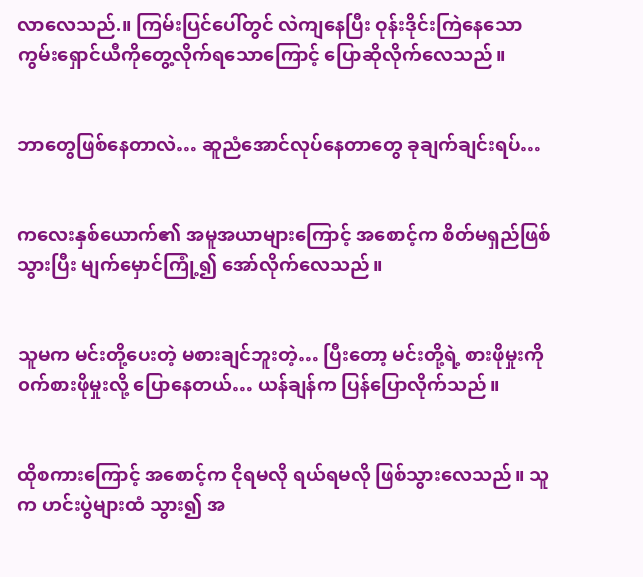လာလေသည်.။ ကြမ်းပြင်ပေါ်တွင် လဲကျနေပြီး ဝုန်းဒိုင်းကြဲနေသော ကွမ်းရှောင်ယီကိုတွေ့လိုက်ရသောကြောင့် ပြောဆိုလိုက်လေသည်။


ဘာတွေဖြစ်နေတာလဲ… ဆူညံအောင်လုပ်နေတာတွေ ခုချက်ချင်းရပ်…


ကလေးနှစ်ယောက်၏ အမူအယာများကြောင့် အစောင့်က စိတ်မရှည်ဖြစ်သွားပြီး မျက်မှောင်ကြုံ့၍ အော်လိုက်လေသည်။


သူမက မင်းတို့ပေးတဲ့ မစားချင်ဘူးတဲ့… ပြီးတော့ မင်းတို့ရဲ့ စားဖိုမှုးကို ၀က်စားဖိုမှုးလို့ ပြောနေတယ်… ယန်ချန်က ပြန်ပြောလိုက်သည်။


ထိုစကားကြောင့် အစောင့်က ငိုရမလို ရယ်ရမလို ဖြစ်သွားလေသည်။ သူက ဟင်းပွဲများထံ သွား၍ အ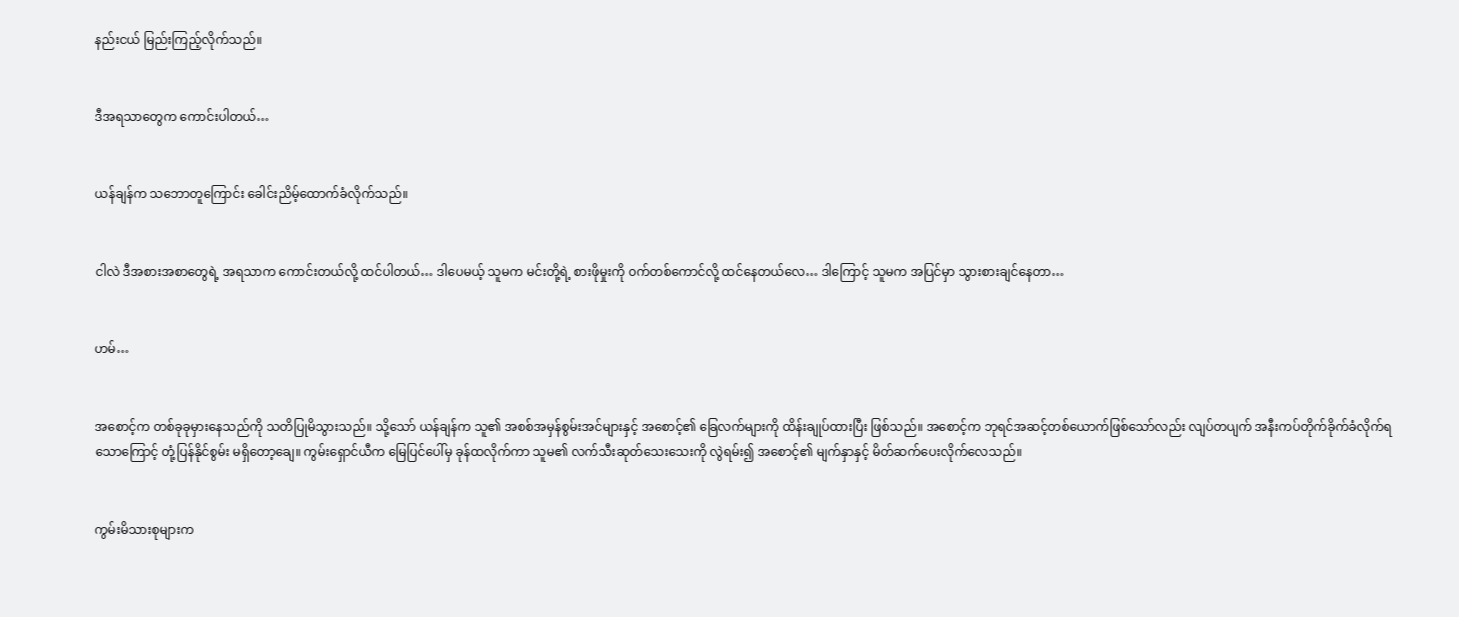နည်းငယ် မြည်းကြည့်လိုက်သည်။


ဒီအရသာတွေက ကောင်းပါတယ်…


ယန်ချန်က သဘောတူကြောင်း ခေါင်းညိမ့်ထောက်ခံလိုက်သည်။


ငါလဲ ဒီအစားအစာတွေရဲ့ အရသာက ကောင်းတယ်လို့ ထင်ပါတယ်… ဒါပေမယ့် သူမက မင်းတို့ရဲ့ စားဖိုမှုးကို ၀က်တစ်ကောင်လို့ ထင်နေတယ်လေ… ဒါကြောင့် သူမက အပြင်မှာ သွားစားချင်နေတာ…


ဟမ်…


အစောင့်က တစ်ခုခုမှားနေသည်ကို သတိပြုမိသွားသည်။ သို့သော် ယန်ချန်က သူ၏ အစစ်အမှန်စွမ်းအင်များနှင့် အစောင့်၏ ခြေလက်များကို ထိန်းချုပ်ထားပြီး ဖြစ်သည်။ အစောင့်က ဘုရင်အဆင့်တစ်ယောက်ဖြစ်သော်လည်း လျပ်တပျက် အနီးကပ်တိုက်ခိုက်ခံလိုက်ရသောကြောင့် တုံ့ပြန်နိုင်စွမ်း မရှိတော့ချေ။ ကွမ်းရှောင်ယီက မြေပြင်ပေါ်မှ ခုန်ထလိုက်ကာ သူမ၏ လက်သီးဆုတ်သေးသေးကို လွဲရမ်း၍ အစောင့်၏ မျက်နှာနှင့် မိတ်ဆက်ပေးလိုက်လေသည်။


ကွမ်းမိသားစုများက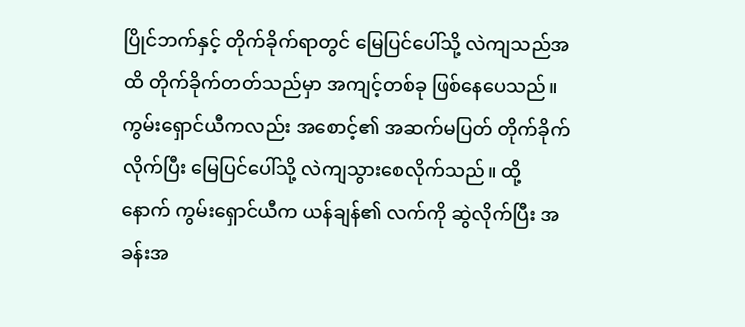ပြိုင်ဘက်နှင့် တိုက်ခိုက်ရာတွင် မြေပြင်ပေါ်သို့ လဲကျသည်အထိ တိုက်ခိုက်တတ်သည်မှာ အကျင့်တစ်ခု ဖြစ်နေပေသည်။ ကွမ်းရှောင်ယီကလည်း အစောင့်၏ အဆက်မပြတ် တိုက်ခိုက်လိုက်ပြီး မြေပြင်ပေါ်သို့ လဲကျသွားစေလိုက်သည်။ ထို့နောက် ကွမ်းရှောင်ယီက ယန်ချန်၏ လက်ကို ဆွဲလိုက်ပြီး အခန်းအ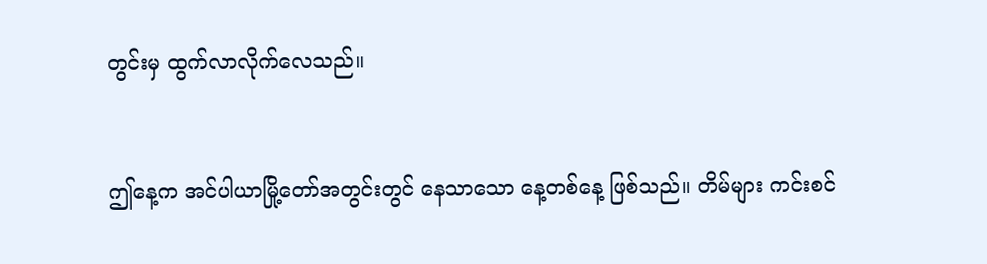တွင်းမှ ထွက်လာလိုက်လေသည်။


ဤနေ့က အင်ပါယာမြို့တော်အတွင်းတွင် နေသာသော နေ့တစ်နေ့ ဖြစ်သည်။ တိမ်များ ကင်းစင်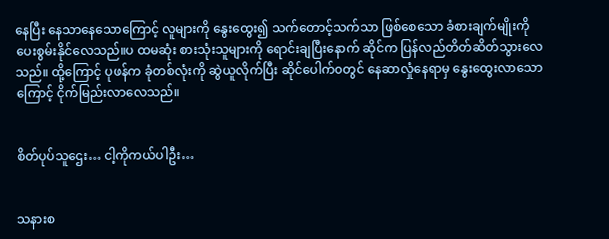နေပြီး နေသာနေသောကြောင့် လူများကို နွေးထွေး၍ သက်တောင့်သက်သာ ဖြစ်စေသော ခံစားချက်မျိုးကို ပေးစွမ်းနိုင်လေသည်။ပ ထမဆုံး စားသုံးသူများကို ရောင်းချပြီးနောက် ဆိုင်က ပြန်လည်တိတ်ဆိတ်သွားလေသည်။ ထို့ကြောင့် ပုဖန်က ခုံတစ်လုံးကို ဆွဲယူလိုက်ပြီး ဆိုင်ပေါက်၀တွင် နေဆာလှုံနေရာမှ နွေးထွေးလာသောကြောင့် ငိုက်မြည်းလာလေသည်။


စိတ်ပုပ်သူဌေး… ငါ့ကိုကယ်ပါဦး…


သနားစ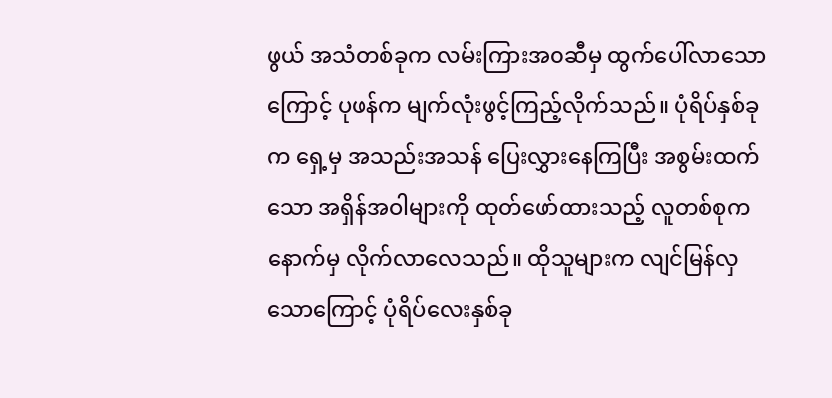ဖွယ် အသံတစ်ခုက လမ်းကြားအ၀ဆီမှ ထွက်ပေါ်လာသောကြောင့် ပုဖန်က မျက်လုံးဖွင့်ကြည့်လိုက်သည်။ ပုံရိပ်နှစ်ခုက ရှေ့မှ အသည်းအသန် ပြေးလွှားနေကြပြီး အစွမ်းထက်သော အရှိန်အဝါများကို ထုတ်ဖော်ထားသည့် လူတစ်စုက နောက်မှ လိုက်လာလေသည်။ ထိုသူများက လျင်မြန်လှသောကြောင့် ပုံရိပ်လေးနှစ်ခု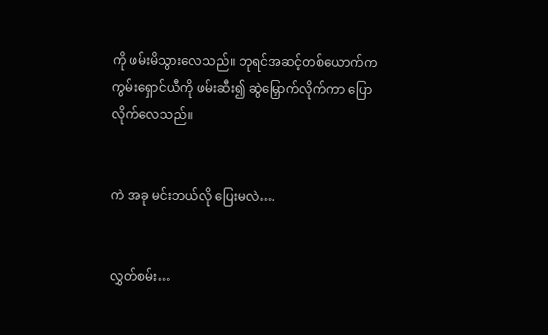ကို ဖမ်းမိသွားလေသည်။ ဘုရင်အဆင့်တစ်ယောက်က ကွမ်းရှောင်ယီကို ဖမ်းဆီး၍ ဆွဲမြှောက်လိုက်ကာ ပြောလိုက်လေသည်။


ကဲ အခု မင်းဘယ်လို ပြေးမလဲ….


လွှတ်စမ်း…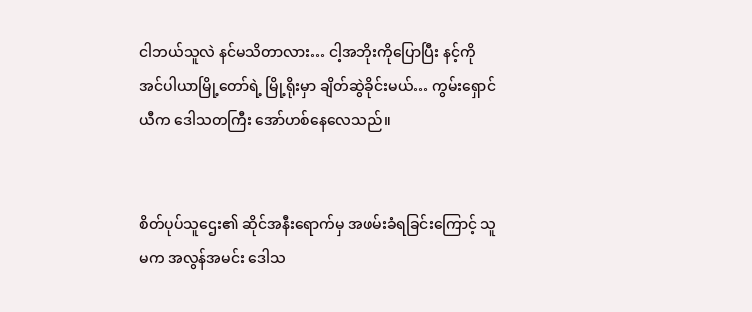ငါဘယ်သူလဲ နင်မသိတာလား… ငါ့အဘိုးကိုပြောပြီး နင့်ကို အင်ပါယာမြို့တော်ရဲ့ မြို့ရိုးမှာ ချိတ်ဆွဲခိုင်းမယ်… ကွမ်းရှောင်ယီက ဒေါသတကြီး အော်ဟစ်နေလေသည်။


စိတ်ပုပ်သူဌေး၏ ဆိုင်အနီးရောက်မှ အဖမ်းခံရခြင်းကြောင့် သူမက အလွန်အမင်း ဒေါသ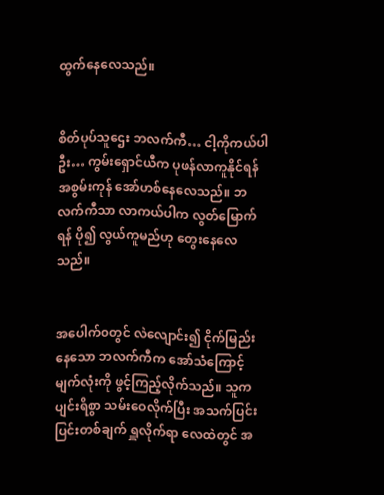ထွက်နေလေသည်။


စိတ်ပုပ်သူဌေး ဘလက်ကီ… ငါ့ကိုကယ်ပါဦး… ကွမ်းရှောင်ယီက ပုဖန်လာကူနိုင်ရန် အစွမ်းကုန် အော်ဟစ်နေလေသည်။ ဘလက်ကီသာ လာကယ်ပါက လွတ်မြောက်ရန် ပို၍ လွယ်ကူမည်ဟု တွေးနေလေသည်။


အပေါက်၀တွင် လဲလျောင်း၍ ငိုက်မြည်းနေသော ဘလက်ကီက အော်သံကြောင့် မျက်လုံးကို ဖွင့်ကြည့်လိုက်သည်။ သူက ပျင်းရိစွာ သမ်းဝေလိုက်ပြီး အသက်ပြင်းပြင်းတစ်ချက် ရှူလိုက်ရာ လေထဲတွင် အ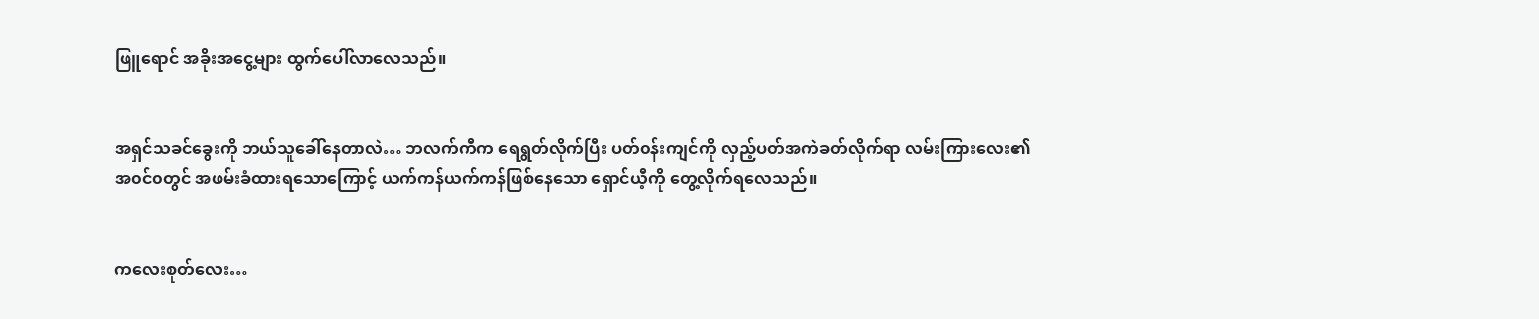ဖြူရောင် အခိုးအငွေ့များ ထွက်ပေါ်လာလေသည်။


အရှင်သခင်ခွေးကို ဘယ်သူခေါ်နေတာလဲ… ဘလက်ကီက ရေရွတ်လိုက်ပြီး ပတ်၀န်းကျင်ကို လှည့်ပတ်အကဲခတ်လိုက်ရာ လမ်းကြားလေး၏ အ၀င်၀တွင် အဖမ်းခံထားရသောကြောင့် ယက်ကန်ယက်ကန်ဖြစ်နေသော ရှောင်ယီ့ကို တွေ့လိုက်ရလေသည်။


ကလေးစုတ်လေး…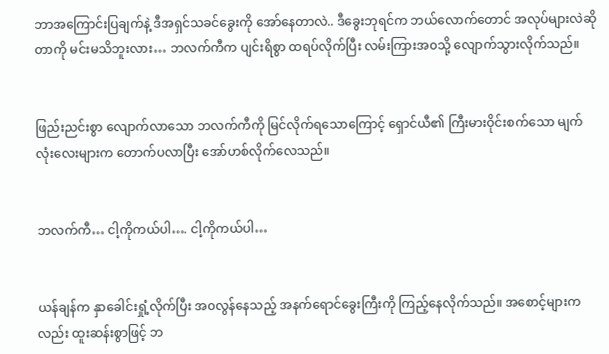ဘာအကြောင်းပြချက်နဲ့ ဒီအရှင်သခင်ခွေးကို အော်နေတာလဲ.. ဒီခွေးဘုရင်က ဘယ်လောက်တောင် အလုပ်များလဲဆိုတာကို မင်းမသိဘူးလား… ဘလက်ကီက ပျင်းရိစွာ ထရပ်လိုက်ပြီး လမ်းကြားအ၀သို့ လျောက်သွားလိုက်သည်။


ဖြည်းညင်းစွာ လျောက်လာသော ဘလက်ကီကို မြင်လိုက်ရသောကြောင့် ရှောင်ယီ၏ ကြီးမားဝိုင်းစက်သော မျက်လုံးလေးများက တောက်ပလာပြီး အော်ဟစ်လိုက်လေသည်။


ဘလက်ကီ… ငါ့ကိုကယ်ပါ…. ငါ့ကိုကယ်ပါ…


ယန်ချန်က နှာခေါင်းရှုံ့လိုက်ပြီး အ၀လွန်နေသည့် အနက်ရောင်ခွေးကြီးကို ကြည့်နေလိုက်သည်။ အစောင့်များကလည်း ထူးဆန်းစွာဖြင့် ဘ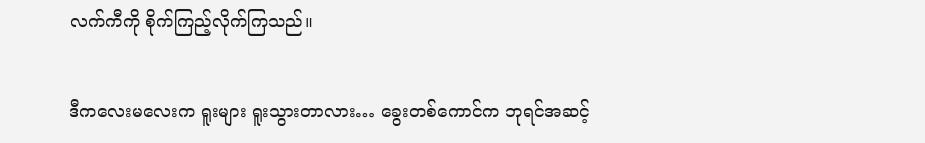လက်ကီကို စိုက်ကြည့်လိုက်ကြသည်။


ဒီကလေးမလေးက ရူးများ ရူးသွားတာလား… ခွေးတစ်ကောင်က ဘုရင်အဆင့်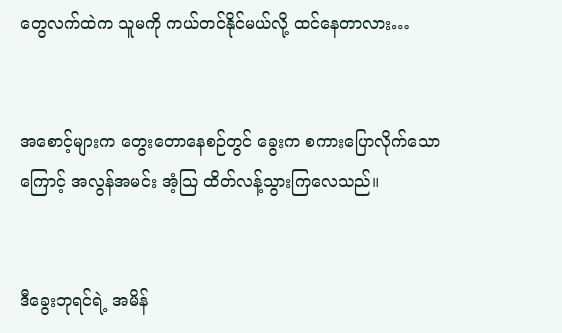တွေလက်ထဲက သူမကို ကယ်တင်နိုင်မယ်လို့ ထင်နေတာလား…


အစောင့်များက တွေးတောနေစဉ်တွင် ခွေးက စကားပြောလိုက်သောကြောင့် အလွန်အမင်း အံ့သြ ထိတ်လန့်သွားကြလေသည်။


ဒီခွေးဘုရင်ရဲ့ အမိန်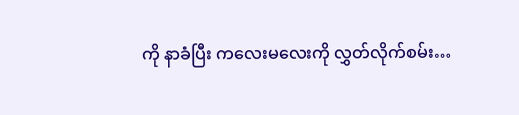ကို နာခံပြီး ကလေးမလေးကို လွှတ်လိုက်စမ်း…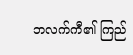ဘလက်ကီ၏ ကြည်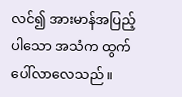လင်၍ အားမာန်အပြည့်ပါသော အသံက ထွက်ပေါ်လာလေသည်။